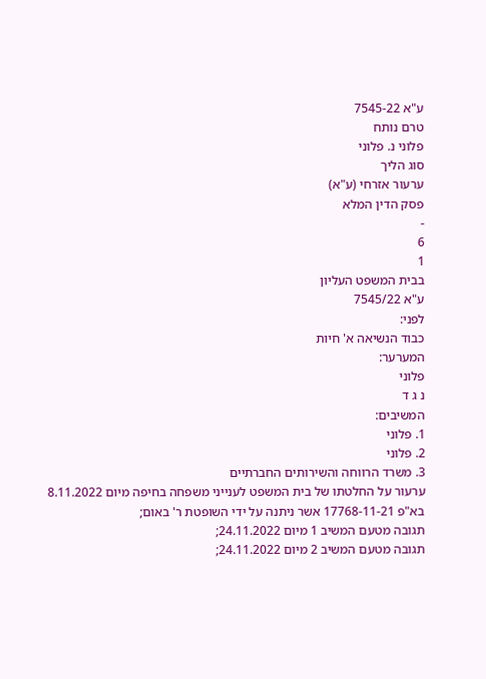ע"א 7545-22
טרם נותח
פלוני נ. פלוני
סוג הליך
ערעור אזרחי (ע"א)
פסק הדין המלא
-
6
1
בבית המשפט העליון
ע"א 7545/22
לפני:
כבוד הנשיאה א' חיות
המערער:
פלוני
נ ג ד
המשיבים:
1. פלוני
2. פלוני
3. משרד הרווחה והשירותים החברתיים
ערעור על החלטתו של בית המשפט לענייני משפחה בחיפה מיום 8.11.2022 בא"פ 17768-11-21 אשר ניתנה על ידי השופטת ר' באום;
תגובה מטעם המשיב 1 מיום 24.11.2022;
תגובה מטעם המשיב 2 מיום 24.11.2022;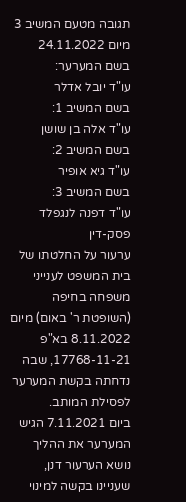תגובה מטעם המשיב 3 מיום 24.11.2022
בשם המערער:
עו"ד יובל אדלר
בשם המשיב 1:
עו"ד אלה בן שושן
בשם המשיב 2:
עו"ד גיא אופיר
בשם המשיב 3:
עו"ד דפנה לנגפלד
פסק-דין
ערעור על החלטתו של בית המשפט לענייני משפחה בחיפה (השופטת ר' באום) מיום 8.11.2022 בא"פ 17768-11-21, שבה נדחתה בקשת המערער לפסילת המותב.
ביום 7.11.2021 הגיש המערער את ההליך נושא הערעור דנן, שעניינו בקשה למינוי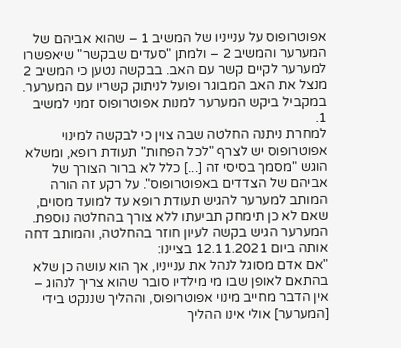אפוטרופוס על ענייניו של המשיב 1 – שהוא אביהם של המערער והמשיב 2 – ולמתן "סעדים שבקשר" שיאפשרו למערער לקיים קשר עם האב. בבקשה נטען כי המשיב 2 מנצל את האב המבוגר ופועל לניתוק קשריו עם המערער. במקביל ביקש המערער למנות אפוטרופוס זמני למשיב 1.
למחרת ניתנה החלטה שבה צוין כי לבקשה למינוי אפוטרופוס יש לצרף "לכל הפחות" תעודת רופא, ומשלא הוגש "מסמך בסיסי זה [...] כלל לא ברור הצורך של אביהם של הצדדים באפוטרופוס". על רקע זה הורה המותב למערער להגיש תעודת רופא עד למועד מסוים, שאם לא כן תימחק תביעתו ללא צורך בהחלטה נוספת. המערער הגיש בקשה לעיון חוזר בהחלטה, והמותב דחה אותה ביום 12.11.2021 בציינו:
"אם אדם מסוגל לנהל את ענייניו, אך הוא עושה כן שלא בהתאם לאופן שבו מי מילדיו סובר שהוא צריך לנהוג – אין הדבר מחייב מינוי אפוטרופוס, וההליך שננקט בידי [המערער] אולי אינו ההליך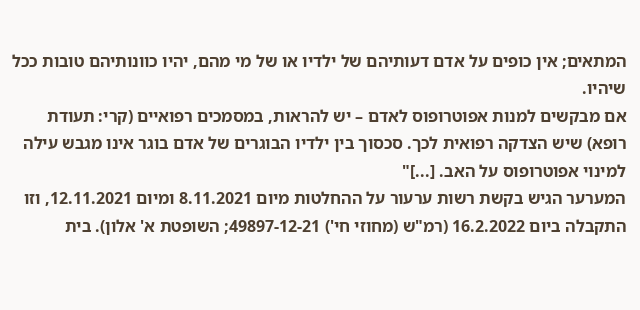המתאים; אין כופים על אדם דעותיהם של ילדיו או של מי מהם, יהיו כוונותיהם טובות ככל שיהיו.
אם מבקשים למנות אפוטרופוס לאדם – יש להראות, במסמכים רפואיים (קרי: תעודת רופא) שיש הצדקה רפואית לכך. סכסוך בין ילדיו הבוגרים של אדם בוגר אינו מגבש עילה למינוי אפוטרופוס על האב. [...]"
המערער הגיש בקשת רשות ערעור על ההחלטות מיום 8.11.2021 ומיום 12.11.2021, וזו התקבלה ביום 16.2.2022 (רמ"ש (מחוזי חי') 49897-12-21; השופטת א' אלון). בית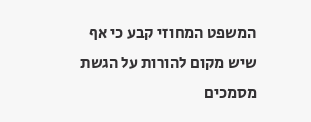המשפט המחוזי קבע כי אף שיש מקום להורות על הגשת מסמכים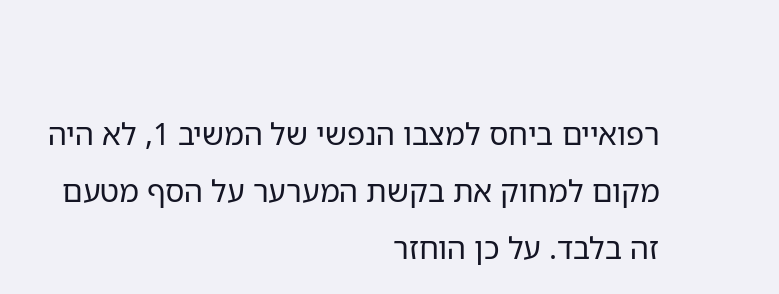רפואיים ביחס למצבו הנפשי של המשיב 1, לא היה מקום למחוק את בקשת המערער על הסף מטעם זה בלבד. על כן הוחזר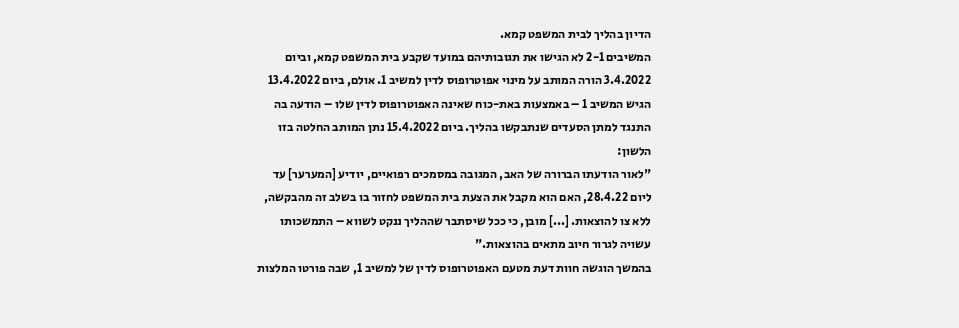הדיון בהליך לבית המשפט קמא.
המשיבים 2-1 לא הגישו את תגובותיהם במועד שקבע בית המשפט קמא, וביום 3.4.2022 הורה המותב על מינוי אפוטרופוס לדין למשיב 1. אולם, ביום 13.4.2022 הגיש המשיב 1 – באמצעות באת-כוח שאינה האפוטרופוס לדין שלו – הודעה בה התנגד למתן הסעדים שנתבקשו בהליך. ביום 15.4.2022 נתן המותב החלטה בזו הלשון:
"לאור הודעתו הברורה של האב, המגובה במסמכים רפואיים, יודיע [המערער] עד ליום 28.4.22, האם הוא מקבל את הצעת בית המשפט לחזור בו בשלב זה מהבקשה, ללא צו להוצאות. [...] מובן, כי ככל שיסתבר שההליך ננקט לשווא – התמשכותו עשויה לגרור חיוב מתאים בהוצאות."
בהמשך הוגשה חוות דעת מטעם האפוטרופוס לדין של למשיב 1, שבה פורטו המלצות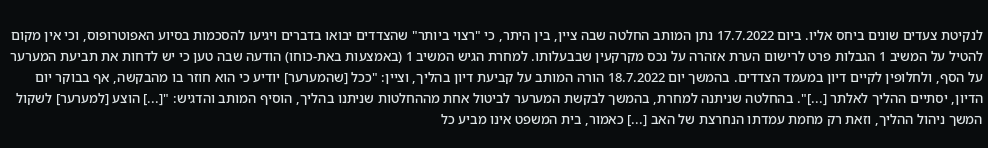לנקיטת צעדים שונים ביחס אליו. ביום 17.7.2022 נתן המותב החלטה שבה ציין, בין היתר, כי "רצוי ביותר" שהצדדים יבואו בדברים ויגיעו להסכמות בסיוע האפוטרופוס, וכי אין מקום להטיל על המשיב 1 הגבלות פרט לרישום הערת אזהרה על נכס מקרקעין שבבעלותו. למחרת הגיש המשיב 1 (באמצעות באת-כוחו) הודעה שבה טען כי יש לדחות את תביעת המערער על הסף, ולחלופין לקיים דיון במעמד הצדדים. בהמשך יום 18.7.2022 הורה המותב על קביעת דיון בהליך, וציין: "ככל [שהמערער] יודיע כי הוא חוזר בו מהבקשה, אף בבוקר יום הדיון, יסתיים ההליך לאלתר [...]". בהחלטה שניתנה למחרת, בהמשך לבקשת המערער לביטול אחת מההחלטות שניתנו בהליך, הוסיף המותב והדגיש: "[...] הוצע [למערער] לשקול המשך ניהול ההליך, וזאת רק מחמת עמדתו הנחרצת של האב [...] כאמור, בית המשפט אינו מביע כל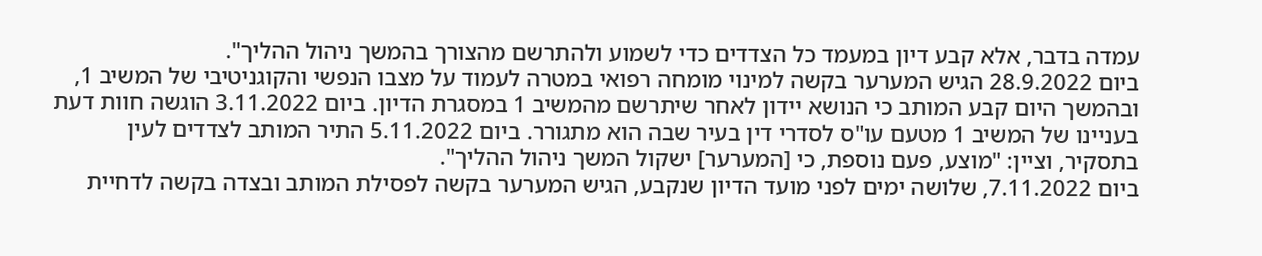עמדה בדבר, אלא קבע דיון במעמד כל הצדדים כדי לשמוע ולהתרשם מהצורך בהמשך ניהול ההליך".
ביום 28.9.2022 הגיש המערער בקשה למינוי מומחה רפואי במטרה לעמוד על מצבו הנפשי והקוגניטיבי של המשיב 1, ובהמשך היום קבע המותב כי הנושא יידון לאחר שיתרשם מהמשיב 1 במסגרת הדיון. ביום 3.11.2022 הוגשה חוות דעת בעניינו של המשיב 1 מטעם עו"ס לסדרי דין בעיר שבה הוא מתגורר. ביום 5.11.2022 התיר המותב לצדדים לעין בתסקיר, וציין: "מוצע, פעם נוספת, כי [המערער] ישקול המשך ניהול ההליך".
ביום 7.11.2022, שלושה ימים לפני מועד הדיון שנקבע, הגיש המערער בקשה לפסילת המותב ובצדה בקשה לדחיית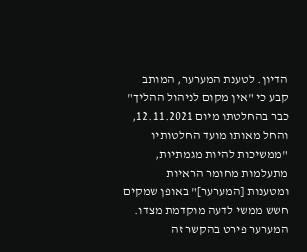הדיון. לטענת המערער, המותב קבע כי "אין מקום לניהול ההליך" כבר בהחלטתו מיום 12.11.2021, והחל מאותו מועד החלטותיו "ממשיכות להיות מגמתיות, מתעלמות מחומר הראיות ומטענות [המערער]" באופן שמקים חשש ממשי לדעה מוקדמת מצדו. המערער פירט בהקשר זה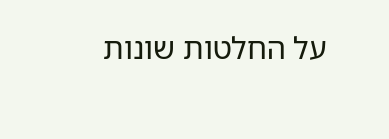על החלטות שונות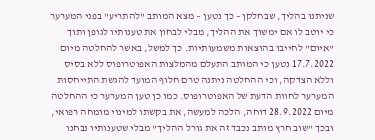שניתנו בהליך, שבחלקן – כך נטען – מצא המותב "להתריע" בפני המערער כי יוטב לו אם ימשוך את ההליך, מבלי לבחון את טענותיו לגופן ותוך "איום" לחייבו בהוצאות משמעותיות. כך למשל, באשר להחלטה מיום 17.7.2022 נטען כי המותב התעלם מהמלצות האפוטרופוס ללא בסיס וללא הצדקה, וכי ההחלטה ניתנה טרם חלוף המועד להגשת התייחסות המערער לחוות הדעת של האפוטרופוס. כמו כן טען המערער כי ההחלטה מיום 28.9.2022 דוחה, הלכה למעשה, את בקשתו למינוי מומחה רפואי, ובכך "שוב חרץ מותב נכבד זה את גורל ההליך" מבלי שטענותיו נבחנו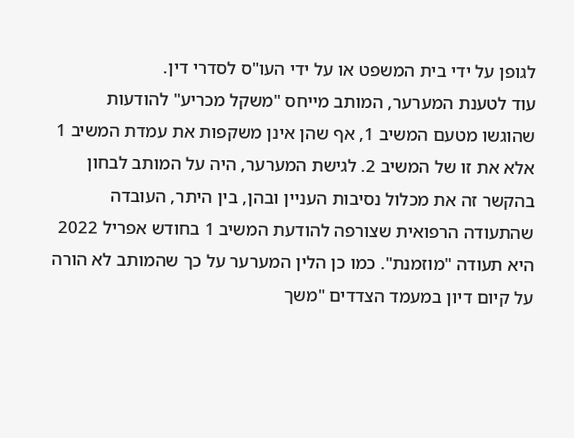לגופן על ידי בית המשפט או על ידי העו"ס לסדרי דין.
עוד לטענת המערער, המותב מייחס "משקל מכריע" להודעות שהוגשו מטעם המשיב 1, אף שהן אינן משקפות את עמדת המשיב 1 אלא את זו של המשיב 2. לגישת המערער, היה על המותב לבחון בהקשר זה את מכלול נסיבות העניין ובהן, בין היתר, העובדה שהתעודה הרפואית שצורפה להודעת המשיב 1 בחודש אפריל 2022 היא תעודה "מוזמנת". כמו כן הלין המערער על כך שהמותב לא הורה על קיום דיון במעמד הצדדים "משך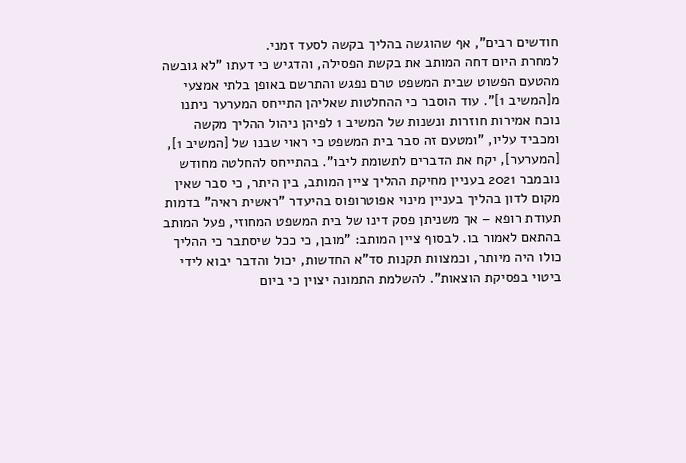חודשים רבים", אף שהוגשה בהליך בקשה לסעד זמני.
למחרת היום דחה המותב את בקשת הפסילה, והדגיש כי דעתו "לא גובשה מהטעם הפשוט שבית המשפט טרם נפגש והתרשם באופן בלתי אמצעי מ[המשיב 1]". עוד הוסבר כי ההחלטות שאליהן התייחס המערער ניתנו נוכח אמירות חוזרות ונשנות של המשיב 1 לפיהן ניהול ההליך מקשה ומכביד עליו, "ומטעם זה סבר בית המשפט כי ראוי שבנו של [המשיב 1], [המערער], יקח את הדברים לתשומת ליבו". בהתייחס להחלטה מחודש נובמבר 2021 בעניין מחיקת ההליך ציין המותב, בין היתר, כי סבר שאין מקום לדון בהליך בעניין מינוי אפוטרופוס בהיעדר "ראשית ראיה" בדמות תעודת רופא – אך משניתן פסק דינו של בית המשפט המחוזי, פעל המותב בהתאם לאמור בו. לבסוף ציין המותב: "מובן, כי ככל שיסתבר כי ההליך כולו היה מיותר, וכמצוות תקנות סד"א החדשות, יכול והדבר יבוא לידי ביטוי בפסיקת הוצאות". להשלמת התמונה יצוין כי ביום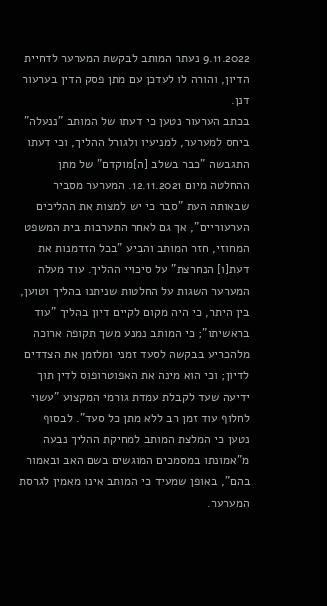9.11.2022 נעתר המותב לבקשת המערער לדחיית הדיון, והורה לו לעדכן עם מתן פסק הדין בערעור דנן.
בכתב הערעור נטען כי דעתו של המותב "ננעלה" ביחס למערער, למניעיו ולגורל ההליך, וכי דעתו התגבשה "כבר בשלב [ה]מוקדם" של מתן ההחלטה מיום 12.11.2021. המערער מסביר שבאותה העת "סבר כי יש למצות את ההליכים הערעוריים", אך גם לאחר התערבות בית המשפט המחוזי, חזר המותב והביע "בכל הזדמנות את דעת[ו] הנחרצת" על סיכויי ההליך. עוד מעלה המערער השגות על החלטות שניתנו בהליך וטוען, בין היתר, כי היה מקום לקיים דיון בהליך "עוד בראשיתו"; כי המותב נמנע משך תקופה ארוכה מלהכריע בבקשה לסעד זמני ומלזמן את הצדדים לדיון; וכי הוא מינה את האפוטרופוס לדין תוך ידיעה שעד לקבלת עמדת גורמי המקצוע "עשוי לחלוף עוד זמן רב ללא מתן כל סעד". לבסוף נטען כי המלצת המותב למחיקת ההליך נבעה מ"אמונתו במסמכים המוגשים בשם האב ובאמור בהם", באופן שמעיד כי המותב אינו מאמין לגרסת המערער.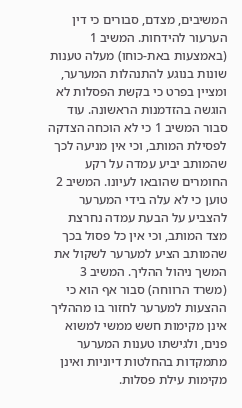המשיבים, מצדם, סבורים כי דין הערעור להידחות. המשיב 1 (באמצעות באת-כוחו) מעלה טענות שונות בנוגע להתנהלות המערער, ומציין בפרט כי בקשת הפסלות לא הוגשה בהזדמנות הראשונה. עוד סבור המשיב 1 כי לא הוכחה הצדקה לפסילת המותב, וכי אין מניעה לכך שהמותב יביע עמדה על רקע החומרים שהובאו לעיונו. המשיב 2 טוען כי לא עלה בידי המערער להצביע על הבעת עמדה נחרצת מצד המותב, וכי אין כל פסול בכך שהמותב הציע למערער לשקול את המשך ניהול ההליך. המשיב 3 (משרד הרווחה) סבור אף הוא כי ההצעות למערער לחזור בו מההליך אינן מקימות חשש ממשי למשוא פנים, ולגישתו טענות המערער מתמקדות בהחלטות דיוניות ואינן מקימות עילת פסלות.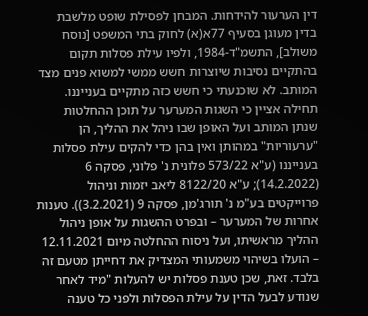דין הערעור להידחות. המבחן לפסילת שופט מלשבת בדין מעוגן בסעיף 77א(א) לחוק בתי המשפט [נוסח משולב], התשמ"ד-1984, ולפיו עילת פסלות תקום בהתקיים נסיבות שיוצרות חשש ממשי למשוא פנים מצד המותב. לא שוכנעתי כי חשש כזה מתקיים בענייננו. תחילה אציין כי השגות המערער על תוכן ההחלטות שנתן המותב ועל האופן שבו ניהל את ההליך, הן "ערעוריות" במהותן ואין בהן כדי להקים עילת פסלות בענייננו (ע"א 573/22 פלונית נ' פלוני, פסקה 6 (14.2.2022); ע"א 8122/20 ליאב יזמות וניהול פרוייקטים בע"מ נ' תורג'מן, פסקה 9 (3.2.2021)). טענות אחרות של המערער – ובפרט ההשגות על אופן ניהול ההליך מראשיתו, ועל ניסוח ההחלטה מיום 12.11.2021 – הועלו בשיהוי משמעותי המצדיק את דחייתן מטעם זה בלבד. זאת, שכן טענת פסלות יש להעלות "מיד לאחר שנודע לבעל הדין על עילת הפסלות ולפני כל טענה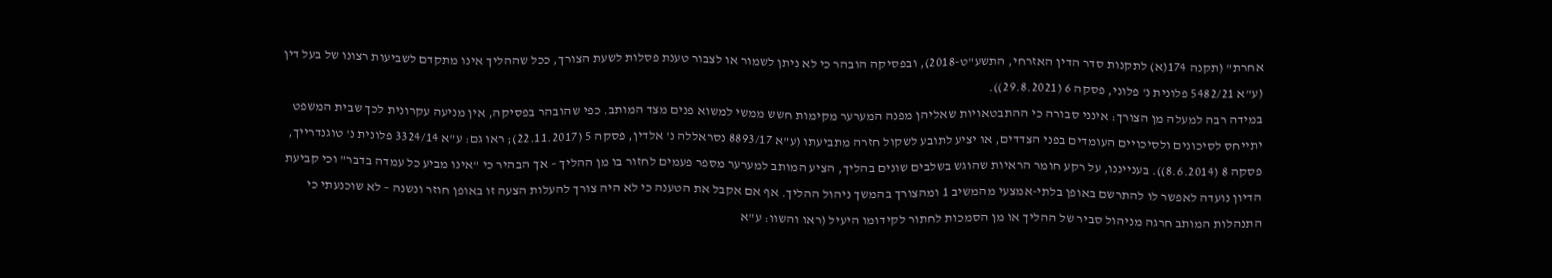אחרת" (תקנה 174(א) לתקנות סדר הדין האזרחי, התשע"ט-2018), ובפסיקה הובהר כי לא ניתן לשמור או לצבור טענת פסלות לשעת הצורך, ככל שההליך אינו מתקדם לשביעות רצונו של בעל דין (ע"א 5482/21 פלונית נ' פלוני, פסקה 6 (29.8.2021)).
במידה רבה למעלה מן הצורך: אינני סבורה כי ההתבטאויות שאליהן מפנה המערער מקימות חשש ממשי למשוא פנים מצד המותב. כפי שהובהר בפסיקה, אין מניעה עקרונית לכך שבית המשפט יתייחס לסיכונים ולסיכויים העומדים בפני הצדדים, או יציע לתובע לשקול חזרה מתביעתו (ע"א 8893/17 נסראללה נ' אלדין, פסקה 5 (22.11.2017); ראו גם: ע"א 3324/14 פלונית נ' טוגנדרייך, פסקה 8 (8.6.2014)). בענייננו, על רקע חומר הראיות שהוגש בשלבים שונים בהליך, הציע המותב למערער מספר פעמים לחזור בו מן ההליך – אך הבהיר כי "אינו מביע כל עמדה בדבר" וכי קביעת הדיון נועדה לאפשר לו להתרשם באופן בלתי-אמצעי מהמשיב 1 ומהצורך בהמשך ניהול ההליך. אף אם אקבל את הטענה כי לא היה צורך להעלות הצעה זו באופן חוזר ונשנה – לא שוכנעתי כי התנהלות המותב חרגה מניהול סביר של ההליך או מן הסמכות לחתור לקידומו היעיל (ראו והשוו: ע"א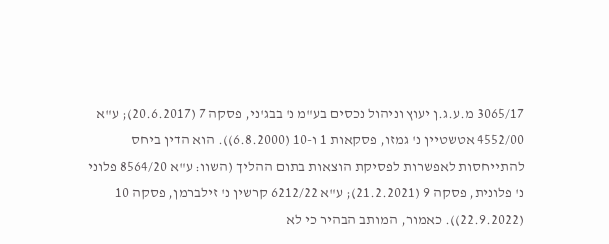3065/17 מ.ע.ג.ן יעוץ וניהול נכסים בע"מ נ' בבג'ני, פסקה 7 (20.6.2017); ע"א 4552/00 אטשטיין נ' גמזו, פסקאות 1 ו-10 (6.8.2000)). הוא הדין ביחס להתייחסות לאפשרות לפסיקת הוצאות בתום ההליך (השוו: ע"א 8564/20 פלוני נ' פלונית, פסקה 9 (21.2.2021); ע"א 6212/22 קרשין נ' זילברמן, פסקה 10 (22.9.2022)). כאמור, המותב הבהיר כי לא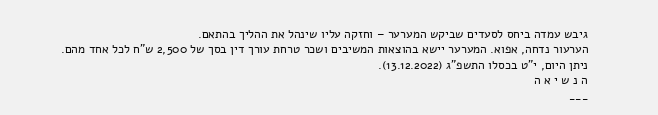גיבש עמדה ביחס לסעדים שביקש המערער – וחזקה עליו שינהל את ההליך בהתאם.
הערעור נדחה, אפוא. המערער יישא בהוצאות המשיבים ושכר טרחת עורך דין בסך של 2,500 ש"ח לכל אחד מהם.
ניתן היום, י"ט בכסלו התשפ"ג (13.12.2022).
ה נ ש י א ה
___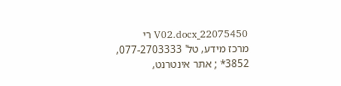22075450_V02.docx רי
מרכז מידע, טל' 077-2703333, 3852* ; אתר אינטרנט,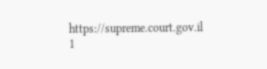https://supreme.court.gov.il
1